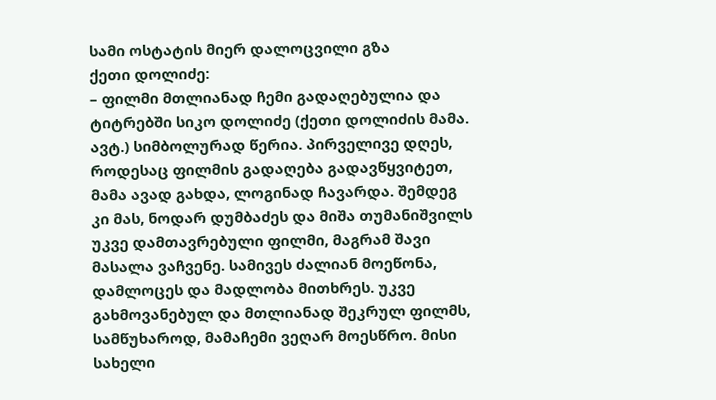სამი ოსტატის მიერ დალოცვილი გზა
ქეთი დოლიძე:
– ფილმი მთლიანად ჩემი გადაღებულია და ტიტრებში სიკო დოლიძე (ქეთი დოლიძის მამა. ავტ.) სიმბოლურად წერია. პირველივე დღეს, როდესაც ფილმის გადაღება გადავწყვიტეთ, მამა ავად გახდა, ლოგინად ჩავარდა. შემდეგ კი მას, ნოდარ დუმბაძეს და მიშა თუმანიშვილს უკვე დამთავრებული ფილმი, მაგრამ შავი მასალა ვაჩვენე. სამივეს ძალიან მოეწონა, დამლოცეს და მადლობა მითხრეს. უკვე გახმოვანებულ და მთლიანად შეკრულ ფილმს, სამწუხაროდ, მამაჩემი ვეღარ მოესწრო. მისი სახელი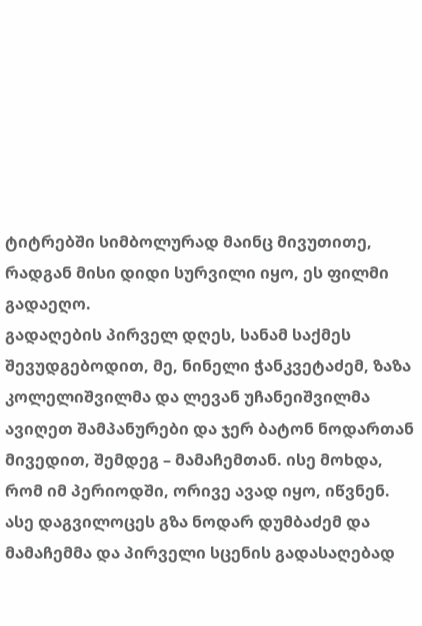ტიტრებში სიმბოლურად მაინც მივუთითე, რადგან მისი დიდი სურვილი იყო, ეს ფილმი გადაეღო.
გადაღების პირველ დღეს, სანამ საქმეს შევუდგებოდით, მე, ნინელი ჭანკვეტაძემ, ზაზა კოლელიშვილმა და ლევან უჩანეიშვილმა ავიღეთ შამპანურები და ჯერ ბატონ ნოდართან მივედით, შემდეგ – მამაჩემთან. ისე მოხდა, რომ იმ პერიოდში, ორივე ავად იყო, იწვნენ. ასე დაგვილოცეს გზა ნოდარ დუმბაძემ და მამაჩემმა და პირველი სცენის გადასაღებად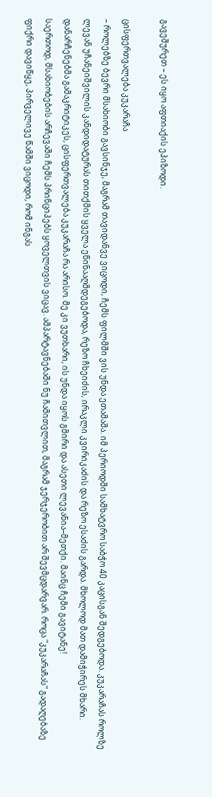გავეშურეთ – ეს იყო აფთიაქის ეპიზოდი.

ცისფერთვალება კუკარაჩა
– როლებზე ბევრი მსახიობი გავსინჯე, მაგრამ თავიდანვე ვიცოდი, ჩემს ფილმში ვის უნდა ეთამაშა. იმ პერიოდში სამხატვრო საბჭო 40 კაცისგან შედგებოდა. კუკარაჩას როლზე ლევან უჩანეიშვილის კანდიდატურას თითქმის ყველა ეწინააღმდეგებოდა, რეზო ჩხეიძის, ირაკლი კვირიკაძის და რეზო ესაძის გარდა. მხოლოდ მათ დამიჭირეს მხარი. დანარჩენებმა გამაკრიტიკეს, ცისფერთვალება კუკარაჩა რა არისო. მე კი ვუთხარი, ის უნდა იყოს გმირი და ასეთი ლევანია–მეთქი. მაინც ჩემი გავიტანე!
საერთოდ, მსახიობების არჩევაში ჩემს პრინციპებს ყოველთვის ვიცავ. ამპარტავნებაში ნუ ჩამითვლით, მაგრამ ჯერჯერობით არ შევმცდარვარ. როცა "კუკარაჩას" გადაღებაზე ფიქრი დავიწყე, პირველივე წამში ვიცოდი, რომ ინგას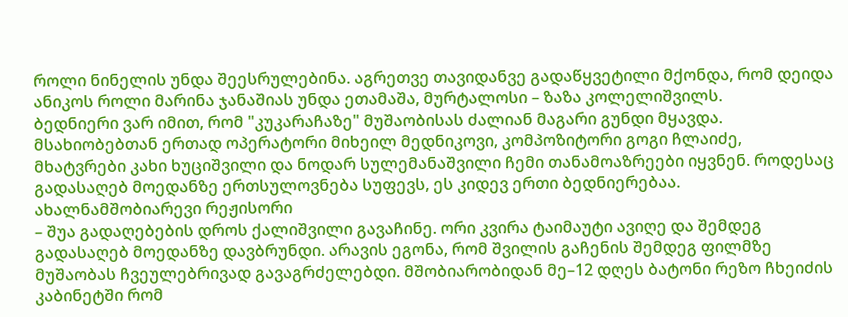როლი ნინელის უნდა შეესრულებინა. აგრეთვე თავიდანვე გადაწყვეტილი მქონდა, რომ დეიდა ანიკოს როლი მარინა ჯანაშიას უნდა ეთამაშა, მურტალოსი – ზაზა კოლელიშვილს.
ბედნიერი ვარ იმით, რომ "კუკარაჩაზე" მუშაობისას ძალიან მაგარი გუნდი მყავდა. მსახიობებთან ერთად ოპერატორი მიხეილ მედნიკოვი, კომპოზიტორი გოგი ჩლაიძე, მხატვრები კახი ხუციშვილი და ნოდარ სულემანაშვილი ჩემი თანამოაზრეები იყვნენ. როდესაც გადასაღებ მოედანზე ერთსულოვნება სუფევს, ეს კიდევ ერთი ბედნიერებაა.
ახალნამშობიარევი რეჟისორი
– შუა გადაღებების დროს ქალიშვილი გავაჩინე. ორი კვირა ტაიმაუტი ავიღე და შემდეგ გადასაღებ მოედანზე დავბრუნდი. არავის ეგონა, რომ შვილის გაჩენის შემდეგ ფილმზე მუშაობას ჩვეულებრივად გავაგრძელებდი. მშობიარობიდან მე–12 დღეს ბატონი რეზო ჩხეიძის კაბინეტში რომ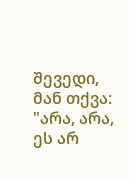შევედი, მან თქვა: "არა, არა, ეს არ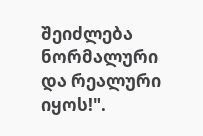შეიძლება ნორმალური და რეალური იყოს!".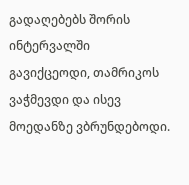გადაღებებს შორის ინტერვალში გავიქცეოდი, თამრიკოს ვაჭმევდი და ისევ მოედანზე ვბრუნდებოდი.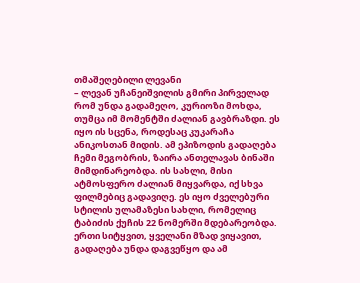თმაშეღებილი ლევანი
– ლევან უჩანეიშვილის გმირი პირველად რომ უნდა გადამეღო, კურიოზი მოხდა, თუმცა იმ მომენტში ძალიან გავბრაზდი. ეს იყო ის სცენა, როდესაც კუკარაჩა ანიკოსთან მიდის. ამ ეპიზოდის გადაღება ჩემი მეგობრის, ზაირა ანთელავას ბინაში მიმდინარეობდა. ის სახლი, მისი ატმოსფერო ძალიან მიყვარდა, იქ სხვა ფილმებიც გადავიღე. ეს იყო ძველებური სტილის ულამაზესი სახლი, რომელიც ტაბიძის ქუჩის 22 ნომერში მდებარეობდა. ერთი სიტყვით, ყველანი მზად ვიყავით, გადაღება უნდა დაგვეწყო და ამ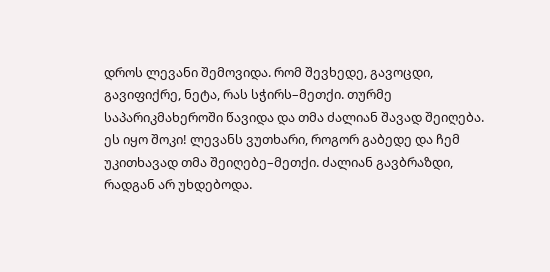დროს ლევანი შემოვიდა. რომ შევხედე, გავოცდი, გავიფიქრე, ნეტა, რას სჭირს–მეთქი. თურმე საპარიკმახეროში წავიდა და თმა ძალიან შავად შეიღება. ეს იყო შოკი! ლევანს ვუთხარი, როგორ გაბედე და ჩემ უკითხავად თმა შეიღებე–მეთქი. ძალიან გავბრაზდი, რადგან არ უხდებოდა.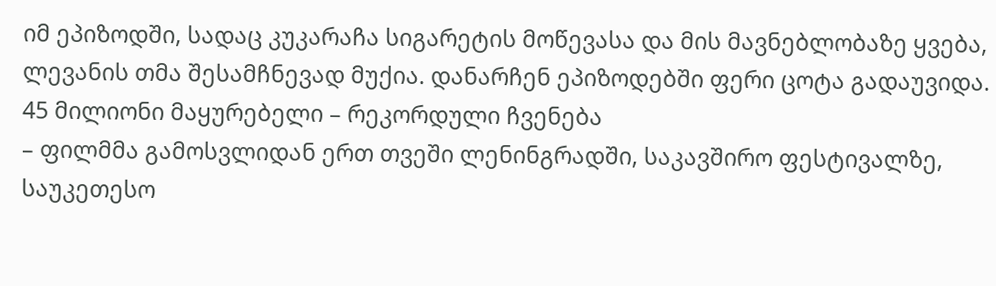იმ ეპიზოდში, სადაც კუკარაჩა სიგარეტის მოწევასა და მის მავნებლობაზე ყვება, ლევანის თმა შესამჩნევად მუქია. დანარჩენ ეპიზოდებში ფერი ცოტა გადაუვიდა.
45 მილიონი მაყურებელი – რეკორდული ჩვენება
– ფილმმა გამოსვლიდან ერთ თვეში ლენინგრადში, საკავშირო ფესტივალზე, საუკეთესო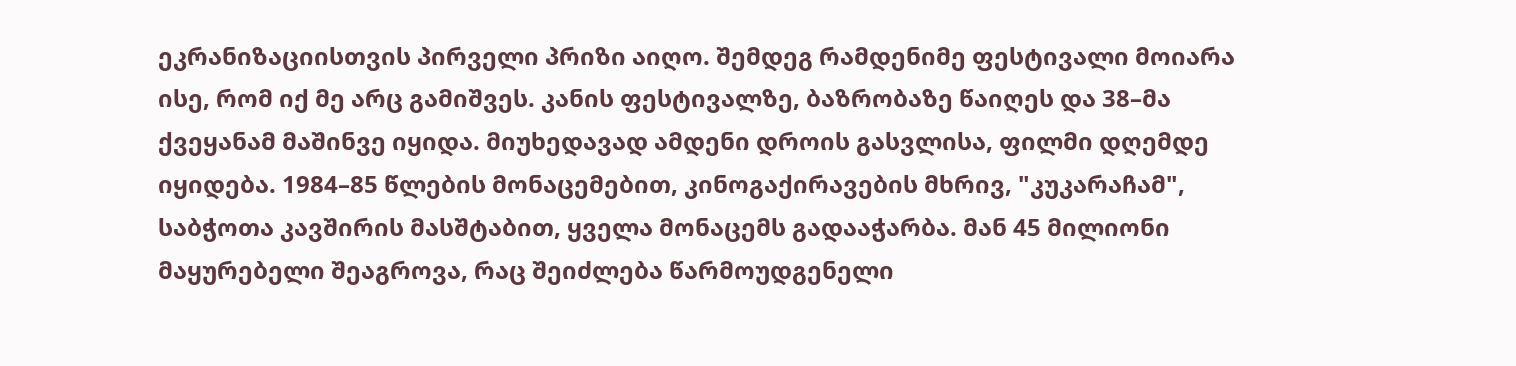ეკრანიზაციისთვის პირველი პრიზი აიღო. შემდეგ რამდენიმე ფესტივალი მოიარა ისე, რომ იქ მე არც გამიშვეს. კანის ფესტივალზე, ბაზრობაზე წაიღეს და 38–მა ქვეყანამ მაშინვე იყიდა. მიუხედავად ამდენი დროის გასვლისა, ფილმი დღემდე იყიდება. 1984–85 წლების მონაცემებით, კინოგაქირავების მხრივ, "კუკარაჩამ", საბჭოთა კავშირის მასშტაბით, ყველა მონაცემს გადააჭარბა. მან 45 მილიონი მაყურებელი შეაგროვა, რაც შეიძლება წარმოუდგენელი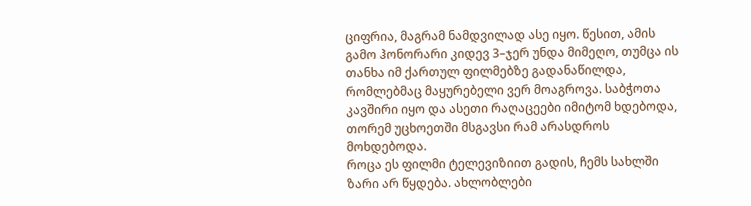ციფრია, მაგრამ ნამდვილად ასე იყო. წესით, ამის გამო ჰონორარი კიდევ 3–ჯერ უნდა მიმეღო, თუმცა ის თანხა იმ ქართულ ფილმებზე გადანაწილდა, რომლებმაც მაყურებელი ვერ მოაგროვა. საბჭოთა კავშირი იყო და ასეთი რაღაცეები იმიტომ ხდებოდა, თორემ უცხოეთში მსგავსი რამ არასდროს მოხდებოდა.
როცა ეს ფილმი ტელევიზიით გადის, ჩემს სახლში ზარი არ წყდება. ახლობლები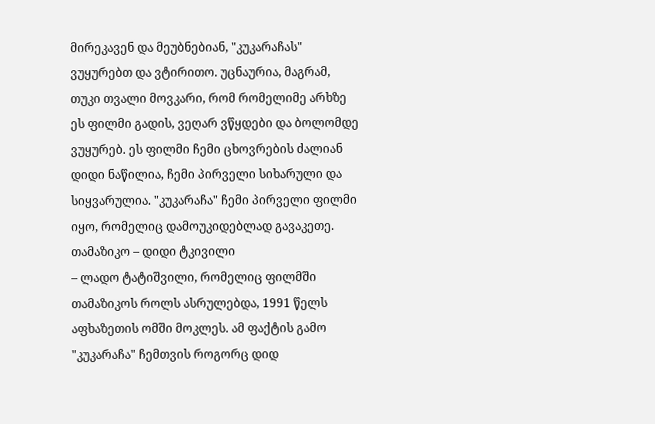მირეკავენ და მეუბნებიან, "კუკარაჩას" ვუყურებთ და ვტირითო. უცნაურია, მაგრამ, თუკი თვალი მოვკარი, რომ რომელიმე არხზე ეს ფილმი გადის, ვეღარ ვწყდები და ბოლომდე ვუყურებ. ეს ფილმი ჩემი ცხოვრების ძალიან დიდი ნაწილია, ჩემი პირველი სიხარული და სიყვარულია. "კუკარაჩა" ჩემი პირველი ფილმი იყო, რომელიც დამოუკიდებლად გავაკეთე.
თამაზიკო – დიდი ტკივილი
– ლადო ტატიშვილი, რომელიც ფილმში თამაზიკოს როლს ასრულებდა, 1991 წელს აფხაზეთის ომში მოკლეს. ამ ფაქტის გამო "კუკარაჩა" ჩემთვის როგორც დიდ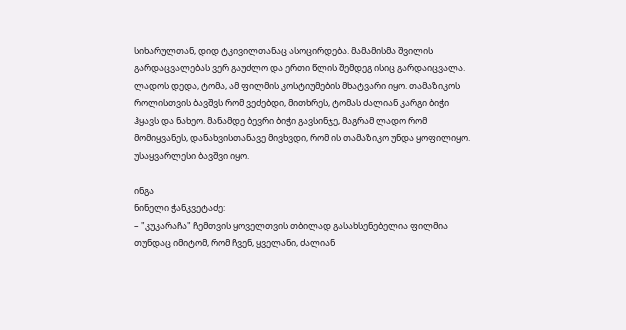სიხარულთან, დიდ ტკივილთანაც ასოცირდება. მამამისმა შვილის გარდაცვალებას ვერ გაუძლო და ერთი წლის შემდეგ ისიც გარდაიცვალა. ლადოს დედა, ტომა, ამ ფილმის კოსტიუმების მხატვარი იყო. თამაზიკოს როლისთვის ბავშვს რომ ვეძებდი, მითხრეს, ტომას ძალიან კარგი ბიჭი ჰყავს და ნახეო. მანამდე ბევრი ბიჭი გავსინჯე, მაგრამ ლადო რომ მომიყვანეს, დანახვისთანავე მივხვდი, რომ ის თამაზიკო უნდა ყოფილიყო. უსაყვარლესი ბავშვი იყო.

ინგა
ნინელი ჭანკვეტაძე:
– "კუკარაჩა" ჩემთვის ყოველთვის თბილად გასახსენებელია ფილმია თუნდაც იმიტომ, რომ ჩვენ, ყველანი, ძალიან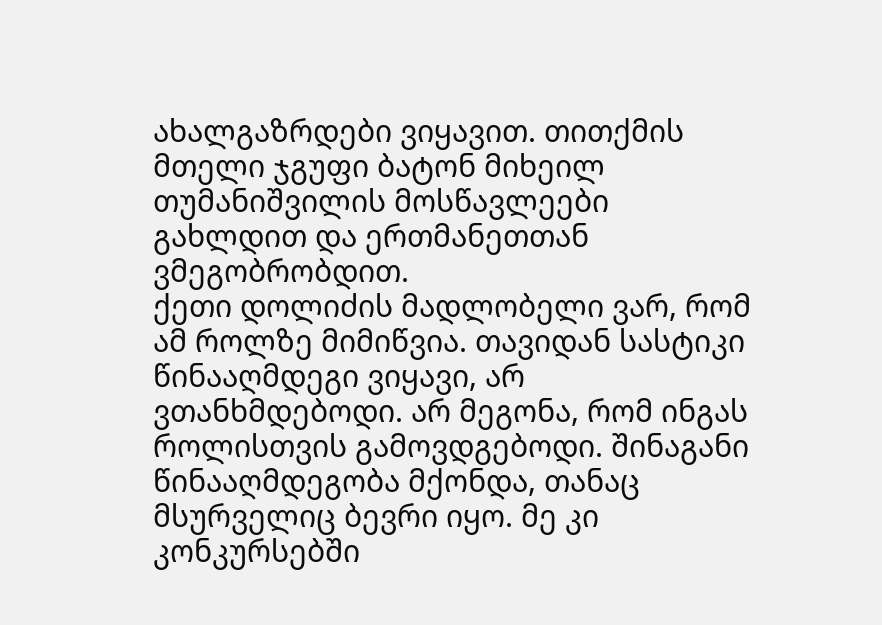ახალგაზრდები ვიყავით. თითქმის მთელი ჯგუფი ბატონ მიხეილ თუმანიშვილის მოსწავლეები გახლდით და ერთმანეთთან ვმეგობრობდით.
ქეთი დოლიძის მადლობელი ვარ, რომ ამ როლზე მიმიწვია. თავიდან სასტიკი წინააღმდეგი ვიყავი, არ ვთანხმდებოდი. არ მეგონა, რომ ინგას როლისთვის გამოვდგებოდი. შინაგანი წინააღმდეგობა მქონდა, თანაც მსურველიც ბევრი იყო. მე კი კონკურსებში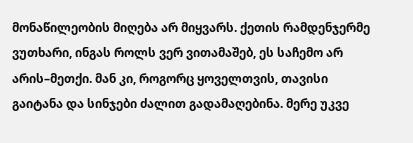მონაწილეობის მიღება არ მიყვარს. ქეთის რამდენჯერმე ვუთხარი, ინგას როლს ვერ ვითამაშებ, ეს საჩემო არ არის–მეთქი. მან კი, როგორც ყოველთვის, თავისი გაიტანა და სინჯები ძალით გადამაღებინა. მერე უკვე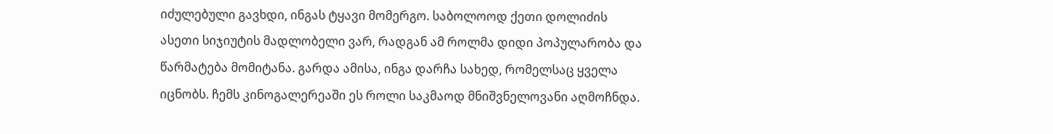იძულებული გავხდი, ინგას ტყავი მომერგო. საბოლოოდ ქეთი დოლიძის ასეთი სიჯიუტის მადლობელი ვარ, რადგან ამ როლმა დიდი პოპულარობა და წარმატება მომიტანა. გარდა ამისა, ინგა დარჩა სახედ, რომელსაც ყველა იცნობს. ჩემს კინოგალერეაში ეს როლი საკმაოდ მნიშვნელოვანი აღმოჩნდა.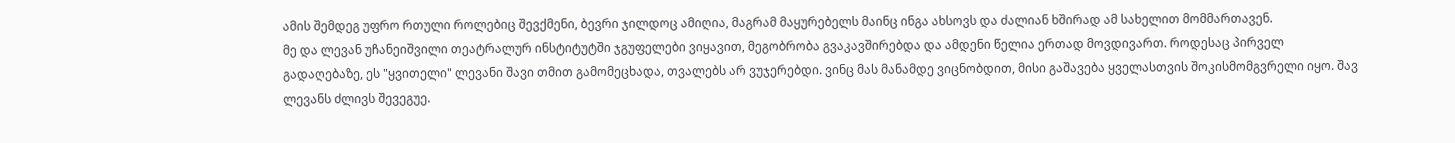ამის შემდეგ უფრო რთული როლებიც შევქმენი, ბევრი ჯილდოც ამიღია, მაგრამ მაყურებელს მაინც ინგა ახსოვს და ძალიან ხშირად ამ სახელით მომმართავენ.
მე და ლევან უჩანეიშვილი თეატრალურ ინსტიტუტში ჯგუფელები ვიყავით, მეგობრობა გვაკავშირებდა და ამდენი წელია ერთად მოვდივართ. როდესაც პირველ გადაღებაზე, ეს "ყვითელი" ლევანი შავი თმით გამომეცხადა, თვალებს არ ვუჯერებდი. ვინც მას მანამდე ვიცნობდით, მისი გაშავება ყველასთვის შოკისმომგვრელი იყო. შავ ლევანს ძლივს შევეგუე.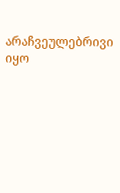არაჩვეულებრივი იყო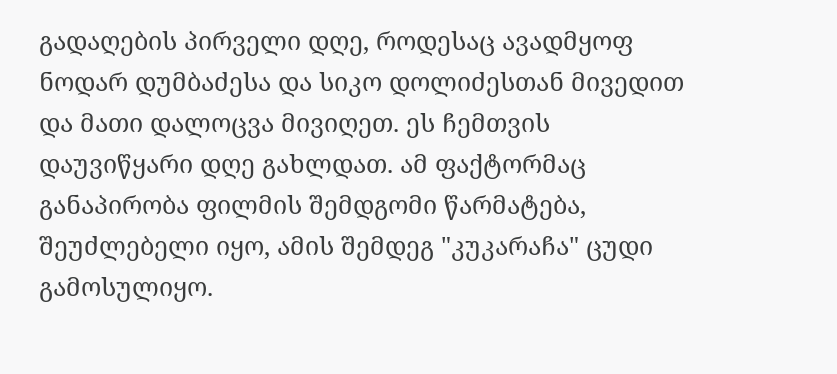გადაღების პირველი დღე, როდესაც ავადმყოფ ნოდარ დუმბაძესა და სიკო დოლიძესთან მივედით და მათი დალოცვა მივიღეთ. ეს ჩემთვის დაუვიწყარი დღე გახლდათ. ამ ფაქტორმაც განაპირობა ფილმის შემდგომი წარმატება, შეუძლებელი იყო, ამის შემდეგ "კუკარაჩა" ცუდი გამოსულიყო.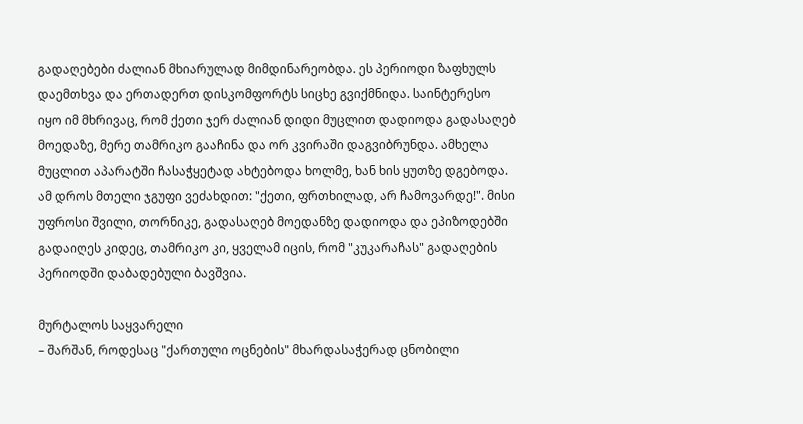გადაღებები ძალიან მხიარულად მიმდინარეობდა. ეს პერიოდი ზაფხულს დაემთხვა და ერთადერთ დისკომფორტს სიცხე გვიქმნიდა. საინტერესო იყო იმ მხრივაც, რომ ქეთი ჯერ ძალიან დიდი მუცლით დადიოდა გადასაღებ მოედაზე, მერე თამრიკო გააჩინა და ორ კვირაში დაგვიბრუნდა. ამხელა მუცლით აპარატში ჩასაჭყეტად ახტებოდა ხოლმე, ხან ხის ყუთზე დგებოდა. ამ დროს მთელი ჯგუფი ვეძახდით: "ქეთი, ფრთხილად, არ ჩამოვარდე!". მისი უფროსი შვილი, თორნიკე, გადასაღებ მოედანზე დადიოდა და ეპიზოდებში გადაიღეს კიდეც, თამრიკო კი, ყველამ იცის, რომ "კუკარაჩას" გადაღების პერიოდში დაბადებული ბავშვია.

მურტალოს საყვარელი
– შარშან, როდესაც "ქართული ოცნების" მხარდასაჭერად ცნობილი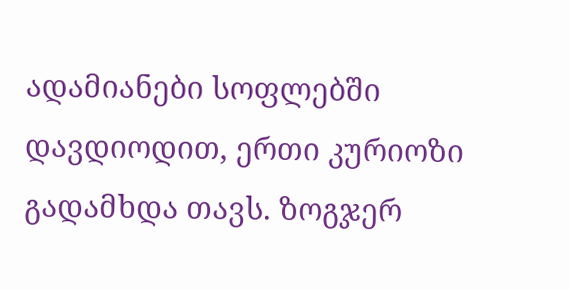ადამიანები სოფლებში დავდიოდით, ერთი კურიოზი გადამხდა თავს. ზოგჯერ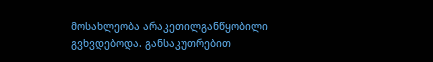მოსახლეობა არაკეთილგანწყობილი გვხვდებოდა. განსაკუთრებით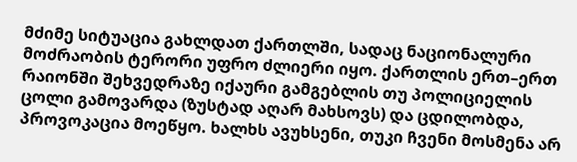მძიმე სიტუაცია გახლდათ ქართლში, სადაც ნაციონალური მოძრაობის ტერორი უფრო ძლიერი იყო. ქართლის ერთ–ერთ რაიონში შეხვედრაზე იქაური გამგებლის თუ პოლიციელის ცოლი გამოვარდა (ზუსტად აღარ მახსოვს) და ცდილობდა, პროვოკაცია მოეწყო. ხალხს ავუხსენი, თუკი ჩვენი მოსმენა არ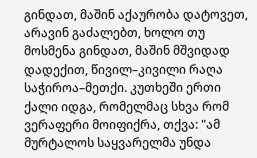გინდათ, მაშინ აქაურობა დატოვეთ, არავინ გაძალებთ, ხოლო თუ მოსმენა გინდათ, მაშინ მშვიდად დადექით, წივილ–კივილი რაღა საჭიროა–მეთქი. კუთხეში ერთი ქალი იდგა, რომელმაც სხვა რომ ვერაფერი მოიფიქრა, თქვა: "ამ მურტალოს საყვარელმა უნდა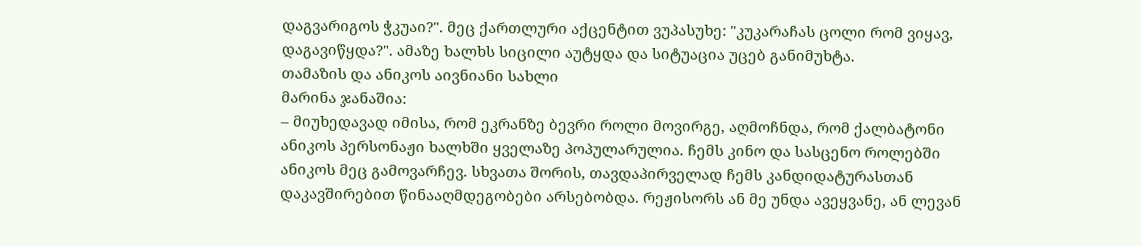დაგვარიგოს ჭკუაი?". მეც ქართლური აქცენტით ვუპასუხე: "კუკარაჩას ცოლი რომ ვიყავ, დაგავიწყდა?". ამაზე ხალხს სიცილი აუტყდა და სიტუაცია უცებ განიმუხტა.
თამაზის და ანიკოს აივნიანი სახლი
მარინა ჯანაშია:
– მიუხედავად იმისა, რომ ეკრანზე ბევრი როლი მოვირგე, აღმოჩნდა, რომ ქალბატონი ანიკოს პერსონაჟი ხალხში ყველაზე პოპულარულია. ჩემს კინო და სასცენო როლებში ანიკოს მეც გამოვარჩევ. სხვათა შორის, თავდაპირველად ჩემს კანდიდატურასთან დაკავშირებით წინააღმდეგობები არსებობდა. რეჟისორს ან მე უნდა ავეყვანე, ან ლევან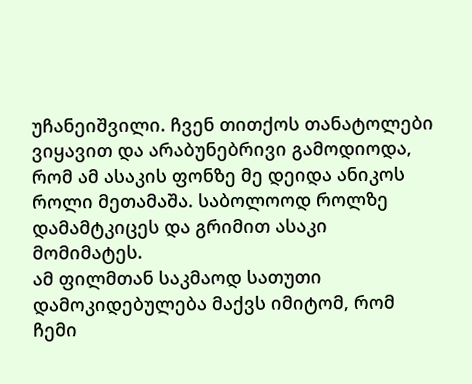უჩანეიშვილი. ჩვენ თითქოს თანატოლები ვიყავით და არაბუნებრივი გამოდიოდა, რომ ამ ასაკის ფონზე მე დეიდა ანიკოს როლი მეთამაშა. საბოლოოდ როლზე დამამტკიცეს და გრიმით ასაკი მომიმატეს.
ამ ფილმთან საკმაოდ სათუთი დამოკიდებულება მაქვს იმიტომ, რომ ჩემი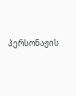პერსონაჟის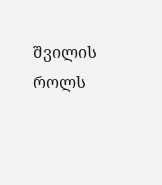შვილის როლს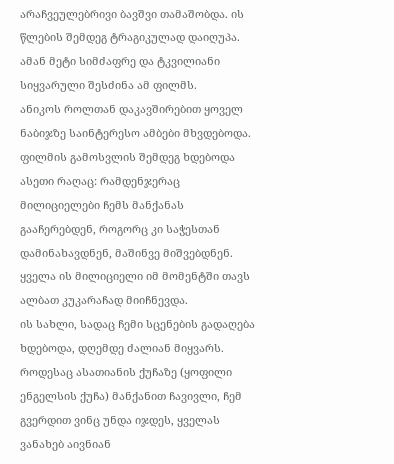არაჩვეულებრივი ბავშვი თამაშობდა. ის წლების შემდეგ ტრაგიკულად დაიღუპა. ამან მეტი სიმძაფრე და ტკვილიანი სიყვარული შესძინა ამ ფილმს.
ანიკოს როლთან დაკავშირებით ყოველ ნაბიჯზე საინტერესო ამბები მხვდებოდა. ფილმის გამოსვლის შემდეგ ხდებოდა ასეთი რაღაც: რამდენჯერაც მილიციელები ჩემს მანქანას გააჩერებდენ, როგორც კი საჭესთან დამინახავდნენ, მაშინვე მიშვებდნენ. ყველა ის მილიციელი იმ მომენტში თავს ალბათ კუკარაჩად მიიჩნევდა.
ის სახლი, სადაც ჩემი სცენების გადაღება ხდებოდა, დღემდე ძალიან მიყვარს. როდესაც ასათიანის ქუჩაზე (ყოფილი ენგელსის ქუჩა) მანქანით ჩავივლი, ჩემ გვერდით ვინც უნდა იჯდეს, ყველას ვანახებ აივნიან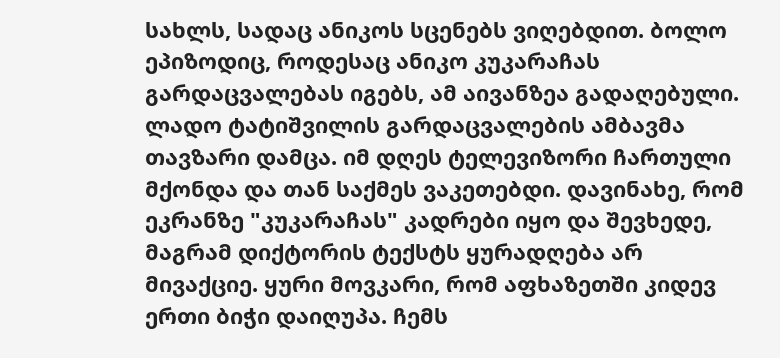სახლს, სადაც ანიკოს სცენებს ვიღებდით. ბოლო ეპიზოდიც, როდესაც ანიკო კუკარაჩას გარდაცვალებას იგებს, ამ აივანზეა გადაღებული.
ლადო ტატიშვილის გარდაცვალების ამბავმა თავზარი დამცა. იმ დღეს ტელევიზორი ჩართული მქონდა და თან საქმეს ვაკეთებდი. დავინახე, რომ ეკრანზე "კუკარაჩას" კადრები იყო და შევხედე, მაგრამ დიქტორის ტექსტს ყურადღება არ მივაქციე. ყური მოვკარი, რომ აფხაზეთში კიდევ ერთი ბიჭი დაიღუპა. ჩემს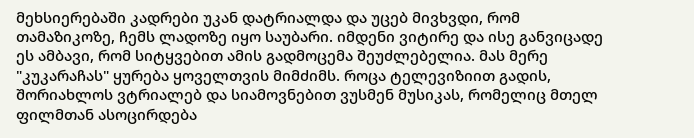მეხსიერებაში კადრები უკან დატრიალდა და უცებ მივხვდი, რომ თამაზიკოზე, ჩემს ლადოზე იყო საუბარი. იმდენი ვიტირე და ისე განვიცადე ეს ამბავი, რომ სიტყვებით ამის გადმოცემა შეუძლებელია. მას მერე "კუკარაჩას" ყურება ყოველთვის მიმძიმს. როცა ტელევიზიით გადის, შორიახლოს ვტრიალებ და სიამოვნებით ვუსმენ მუსიკას, რომელიც მთელ ფილმთან ასოცირდება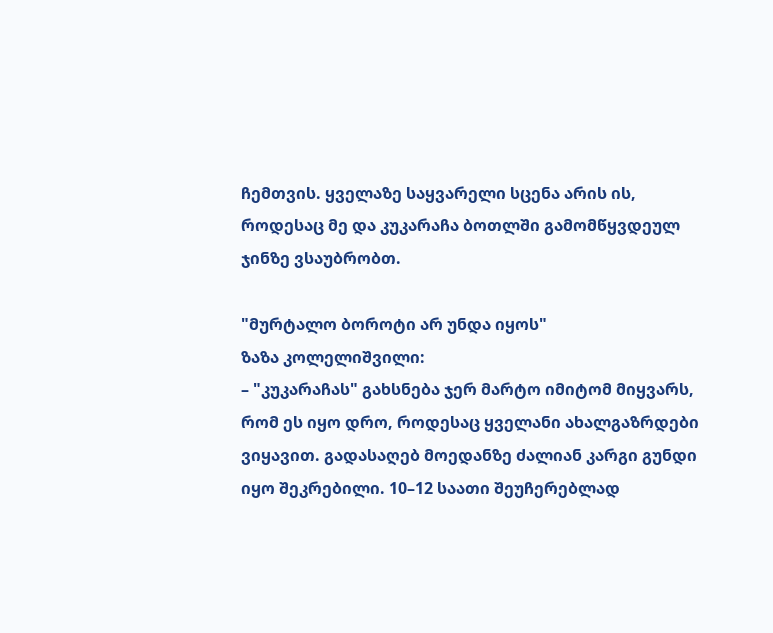ჩემთვის. ყველაზე საყვარელი სცენა არის ის, როდესაც მე და კუკარაჩა ბოთლში გამომწყვდეულ ჯინზე ვსაუბრობთ.

"მურტალო ბოროტი არ უნდა იყოს"
ზაზა კოლელიშვილი:
– "კუკარაჩას" გახსნება ჯერ მარტო იმიტომ მიყვარს, რომ ეს იყო დრო, როდესაც ყველანი ახალგაზრდები ვიყავით. გადასაღებ მოედანზე ძალიან კარგი გუნდი იყო შეკრებილი. 10–12 საათი შეუჩერებლად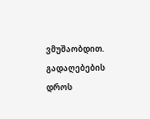ვმუშაობდით. გადაღებების დროს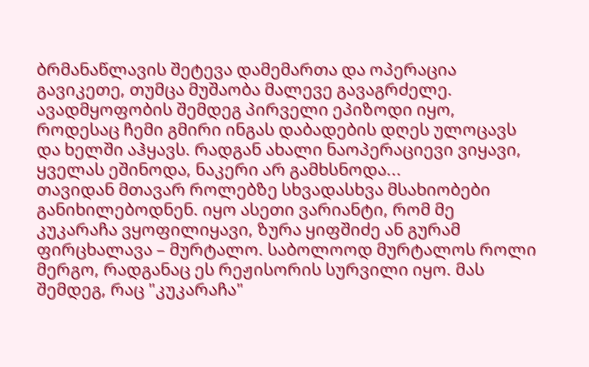ბრმანაწლავის შეტევა დამემართა და ოპერაცია გავიკეთე, თუმცა მუშაობა მალევე გავაგრძელე. ავადმყოფობის შემდეგ პირველი ეპიზოდი იყო, როდესაც ჩემი გმირი ინგას დაბადების დღეს ულოცავს და ხელში აჰყავს. რადგან ახალი ნაოპერაციევი ვიყავი, ყველას ეშინოდა, ნაკერი არ გამხსნოდა...
თავიდან მთავარ როლებზე სხვადასხვა მსახიობები განიხილებოდნენ. იყო ასეთი ვარიანტი, რომ მე კუკარაჩა ვყოფილიყავი, ზურა ყიფშიძე ან გურამ ფირცხალავა – მურტალო. საბოლოოდ მურტალოს როლი მერგო, რადგანაც ეს რეჟისორის სურვილი იყო. მას შემდეგ, რაც "კუკარაჩა"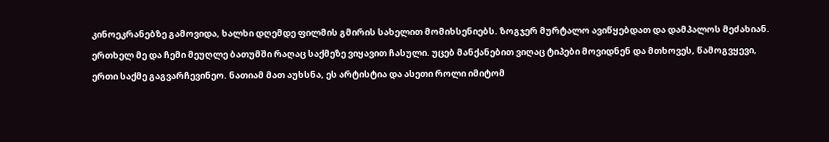კინოეკრანებზე გამოვიდა, ხალხი დღემდე ფილმის გმირის სახელით მომიხსენიებს. ზოგჯერ მურტალო ავიწყებდათ და დამპალოს მეძახიან.
ერთხელ მე და ჩემი მეუღლე ბათუმში რაღაც საქმეზე ვიყავით ჩასული. უცებ მანქანებით ვიღაც ტიპები მოვიდნენ და მთხოვეს, წამოგვყევი, ერთი საქმე გაგვარჩევინეო. ნათიამ მათ აუხსნა, ეს არტისტია და ასეთი როლი იმიტომ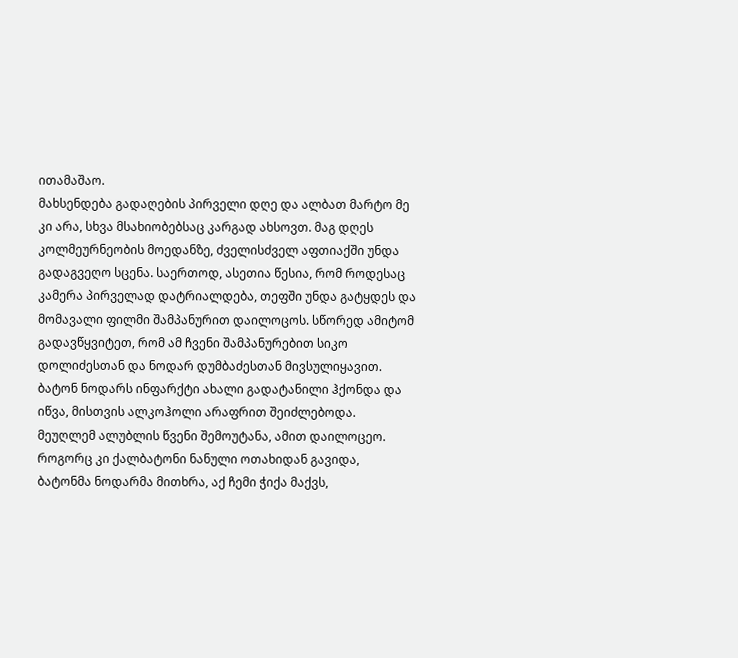ითამაშაო.
მახსენდება გადაღების პირველი დღე და ალბათ მარტო მე კი არა, სხვა მსახიობებსაც კარგად ახსოვთ. მაგ დღეს კოლმეურნეობის მოედანზე, ძველისძველ აფთიაქში უნდა გადაგვეღო სცენა. საერთოდ, ასეთია წესია, რომ როდესაც კამერა პირველად დატრიალდება, თეფში უნდა გატყდეს და მომავალი ფილმი შამპანურით დაილოცოს. სწორედ ამიტომ გადავწყვიტეთ, რომ ამ ჩვენი შამპანურებით სიკო დოლიძესთან და ნოდარ დუმბაძესთან მივსულიყავით. ბატონ ნოდარს ინფარქტი ახალი გადატანილი ჰქონდა და იწვა, მისთვის ალკოჰოლი არაფრით შეიძლებოდა. მეუღლემ ალუბლის წვენი შემოუტანა, ამით დაილოცეო. როგორც კი ქალბატონი ნანული ოთახიდან გავიდა, ბატონმა ნოდარმა მითხრა, აქ ჩემი ჭიქა მაქვს,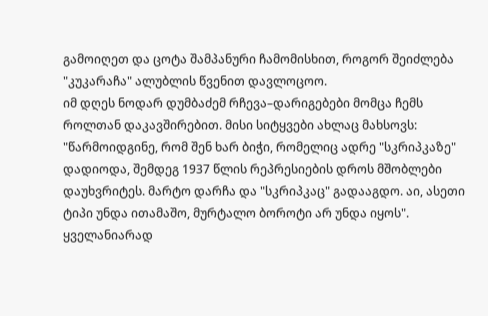გამოიღეთ და ცოტა შამპანური ჩამომისხით, როგორ შეიძლება "კუკარაჩა" ალუბლის წვენით დავლოცოო.
იმ დღეს ნოდარ დუმბაძემ რჩევა–დარიგებები მომცა ჩემს როლთან დაკავშირებით. მისი სიტყვები ახლაც მახსოვს: "წარმოიდგინე, რომ შენ ხარ ბიჭი, რომელიც ადრე "სკრიპკაზე" დადიოდა, შემდეგ 1937 წლის რეპრესიების დროს მშობლები დაუხვრიტეს. მარტო დარჩა და "სკრიპკაც" გადააგდო. აი, ასეთი ტიპი უნდა ითამაშო, მურტალო ბოროტი არ უნდა იყოს". ყველანიარად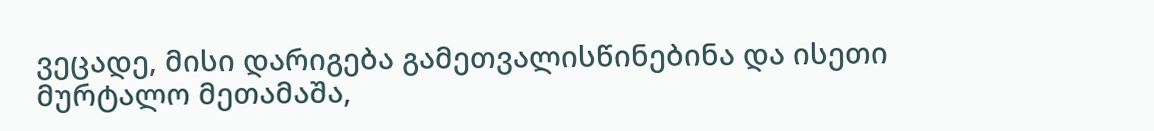ვეცადე, მისი დარიგება გამეთვალისწინებინა და ისეთი მურტალო მეთამაშა,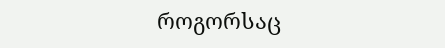როგორსაც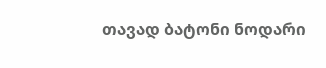თავად ბატონი ნოდარი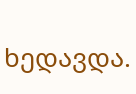ხედავდა.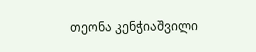თეონა კენჭიაშვილი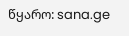წყარო: sana.ge